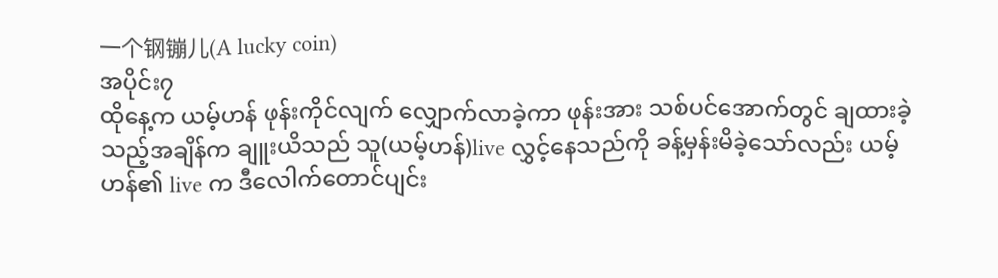一个钢镚儿(A lucky coin)
အပိုင်း၇
ထိုနေ့က ယမ့်ဟန် ဖုန်းကိုင်လျက် လျှောက်လာခဲ့ကာ ဖုန်းအား သစ်ပင်အောက်တွင် ချထားခဲ့သည့်အချိန်က ချူးယိသည် သူ(ယမ့်ဟန်)live လွှင့်နေသည်ကို ခန့်မှန်းမိခဲ့သော်လည်း ယမ့်ဟန်၏ live က ဒီလေါက်တောင်ပျင်း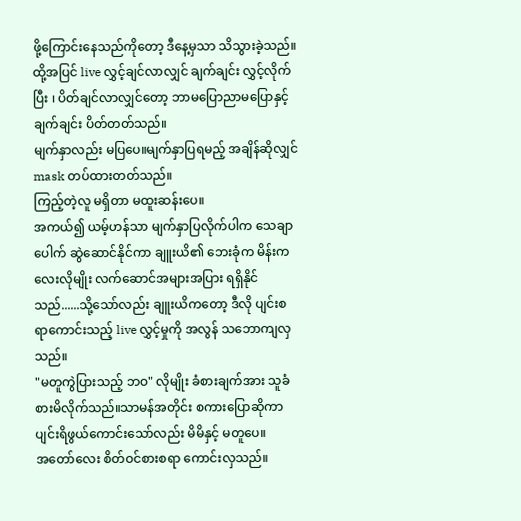ဖို့ကြောင်းနေသည်ကိုတော့ ဒီနေ့မှသာ သိသွားခဲ့သည်။
ထို့အပြင် live လွှင့်ချင်လာလျှင် ချက်ချင်း လွှင့်လိုက်ပြီး ၊ ပိတ်ချင်လာလျှင်တော့ ဘာမပြောညာမပြောနှင့် ချက်ချင်း ပိတ်တတ်သည်။
မျက်နှာလည်း မပြပေ။မျက်နှာပြရမည့် အချိန်ဆိုလျှင် mask တပ်ထားတတ်သည်။
ကြည့်တဲ့လူ မရှိတာ မထူးဆန်းပေ။
အကယ်၍ ယမ့်ဟန်သာ မျက်နှာပြလိုက်ပါက သေချာပေါက် ဆွဲဆောင်နိုင်ကာ ချူးယိ၏ ဘေးခုံက မိန်းကလေးလိုမျိုး လက်ဆောင်အများအပြား ရရှိနိုင်သည်......သို့သော်လည်း ချူးယိကတော့ ဒီလို ပျင်းစရာကောင်းသည့် live လွှင့်မှုကို အလွန် သဘောကျလှသည်။
"မတူကွဲပြားသည့် ဘဝ" လိုမျိုး ခံစားချက်အား သူခံစားမိလိုက်သည်။သာမန်အတိုင်း စကားပြောဆိုကာ ပျင်းရိဖွယ်ကောင်းသော်လည်း မိမိနှင့် မတူပေ။
အတော်လေး စိတ်ဝင်စားစရာ ကောင်းလှသည်။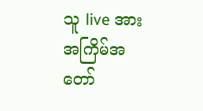သူ live အား အကြိမ်အတော်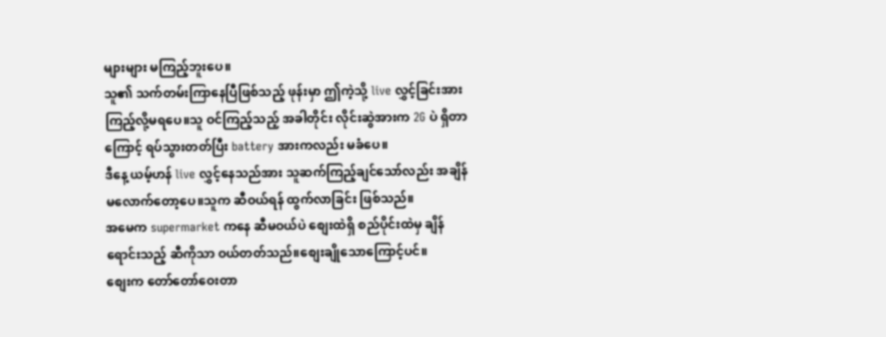များများ မကြည့်ဘူးပေ။
သူ၏ သက်တမ်းကြာနေပြီဖြစ်သည့် ဖုန်းမှာ ဤကဲ့သို့ live လွှင့်ခြင်းအား ကြည့်လို့မရပေ။သူ ဝင်ကြည့်သည့် အခါတိုင်း လိုင်းဆွဲအားက 2G ပဲ ရှိတာကြောင့် ရပ်သွားတတ်ပြီး battery အားကလည်း မခံပေ။
ဒီနေ့ ယမ့်ဟန် live လွှင့်နေသည်အား သူဆက်ကြည့်ချင်သော်လည်း အချိန်မလောက်တော့ပေ။သူက ဆီဝယ်ရန် ထွက်လာခြင်း ဖြစ်သည်။
အမေက supermarket ကနေ ဆီမဝယ်ပဲ စျေးထဲရှိ စည်ပိုင်းထဲမှ ချိန်ရောင်းသည့် ဆီကိုသာ ဝယ်တတ်သည်။စျေးချိုသောကြောင့်ပင်။
စျေးက တော်တော်ဝေးတာ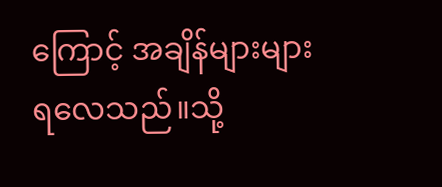ကြောင့် အချိန်များများ ရလေသည်။သို့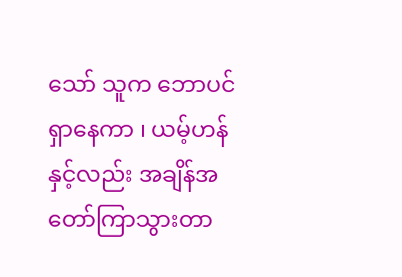သော် သူက ဘောပင်ရှာနေကာ ၊ ယမ့်ဟန်နှင့်လည်း အချိန်အတော်ကြာသွားတာ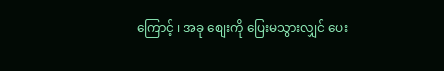ကြောင့် ၊ အခု စျေးကို ပြေးမသွားလျှင် ပေး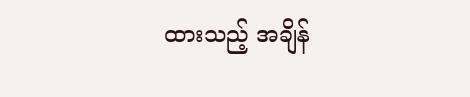ထားသည့် အချိန်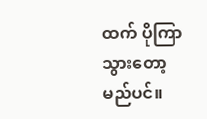ထက် ပိုကြာသွားတော့မည်ပင်။